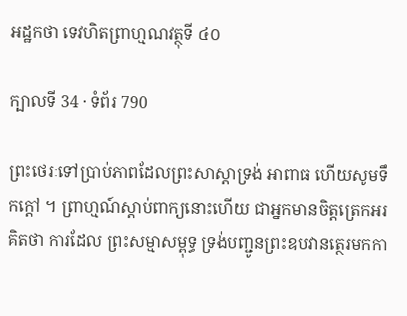អដ្ឋកថា ទេវហិតព្រាហ្មណវត្ថុទី ៤០

ក្បាលទី 34 · ទំព័រ 790

ព្រះថេរៈទៅប្រាប់ភាពដែលព្រះសាស្តាទ្រង់ អាពាធ ហើយសូមទឹកក្តៅ ។ ព្រាហ្មណ៍ស្តាប់ពាក្យនោះហើយ ជាអ្នកមានចិត្តត្រេកអរគិតថា ការដែល ព្រះសម្មាសម្ពុទ្ធ ទ្រង់បញ្ជូនព្រះឧបវានត្ថេរមកកា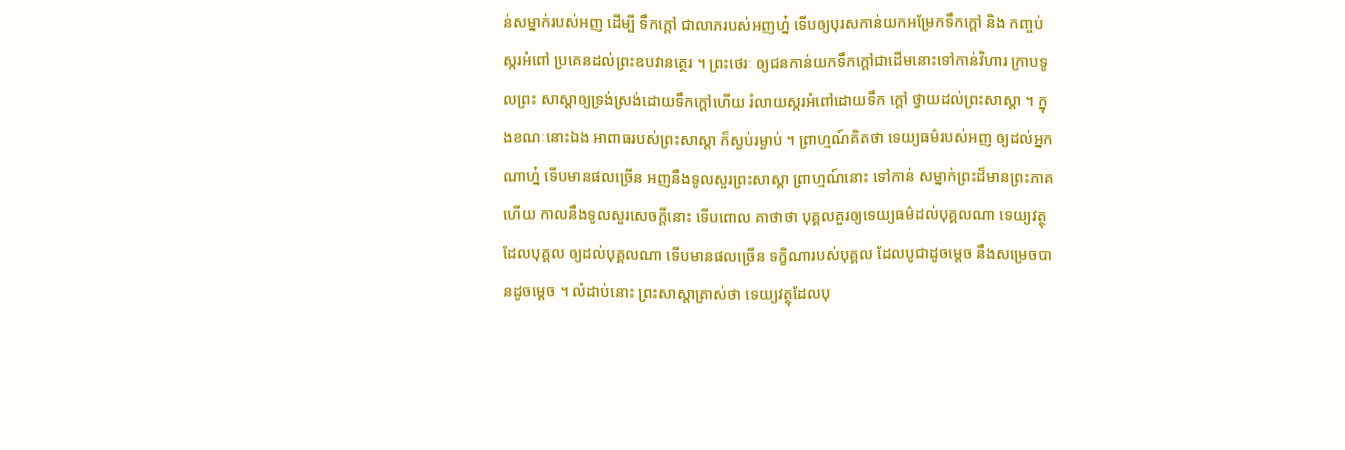ន់សម្នាក់របស់អញ ដើម្បី ទឹកក្តៅ ជាលាភរបស់អញហ្ន៎ ទើបឲ្យបុរសកាន់យកអម្រែកទឹកក្តៅ និង កញ្ចប់ស្ករអំពៅ ប្រគេនដល់ព្រះឧបវានត្ថេរ ។ ព្រះថេរៈ ឲ្យជនកាន់យកទឹកក្តៅជាដើមនោះទៅកាន់វិហារ ក្រាបទូលព្រះ សាស្តាឲ្យទ្រង់ស្រង់ដោយទឹកក្តៅហើយ រំលាយស្ករអំពៅដោយទឹក ក្តៅ ថ្វាយដល់ព្រះសាស្តា ។ ក្នុងខណៈនោះឯង អាពាធរបស់ព្រះសាស្តា ក៏ស្ងប់រម្ងាប់ ។ ព្រាហ្មណ៍គិតថា ទេយ្យធម៌របស់អញ ឲ្យដល់អ្នកណាហ្ន៎ ទើបមានផលច្រើន អញនឹងទូលសួរព្រះសាស្តា ព្រាហ្មណ៍នោះ ទៅកាន់ សម្នាក់ព្រះដ៏មានព្រះភាគហើយ កាលនឹងទូលសួរសេចក្តីនោះ ទើបពោល គាថាថា បុគ្គលគួរឲ្យទេយ្យធម៌ដល់បុគ្គលណា ទេយ្យវត្ថុដែលបុគ្គល ឲ្យដល់បុគ្គលណា ទើបមានផលច្រើន ទក្ខិណារបស់បុគ្គល ដែលបូជាដូចម្តេច នឹងសម្រេចបានដូចម្តេច ។ លំដាប់នោះ ព្រះសាស្តាត្រាស់ថា ទេយ្យវត្ថុដែលបុ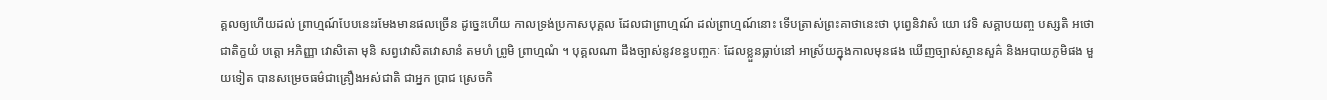គ្គលឲ្យហើយដល់ ព្រាហ្មណ៍បែបនេះរមែងមានផលច្រើន ដូច្នេះហើយ កាលទ្រង់ប្រកាសបុគ្គល ដែលជាព្រាហ្មណ៍ ដល់ព្រាហ្មណ៍នោះ ទើបត្រាស់ព្រះគាថានេះថា បុព្វេនិវាសំ យោ វេទិ សគ្គាបយញ្ច បស្សតិ អថោ ជាតិក្ខយំ បត្តោ អភិញ្ញា វោសិតោ មុនិ សព្វវោសិតវោសានំ តមហំ ព្រូមិ ព្រាហ្មណំ ។ បុគ្គលណា ដឹងច្បាស់នូវខន្ធបញ្ចកៈ ដែលខ្លួនធ្លាប់នៅ អាស្រ័យក្នុងកាលមុនផង ឃើញច្បាស់ស្ថានសួគ៌ និងអបាយភូមិផង មួយទៀត បានសម្រេចធម៌ជាគ្រឿងអស់ជាតិ ជាអ្នក ប្រាជ ស្រេចកិ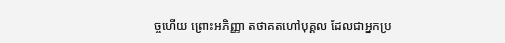ច្ចហើយ ព្រោះអភិញ្ញា តថាគតហៅបុគ្គល ដែលជាអ្នកប្រ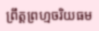ព្រឹត្តព្រហ្មចរិយធម